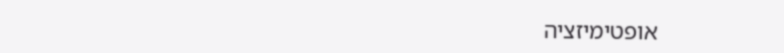אופטימיזציה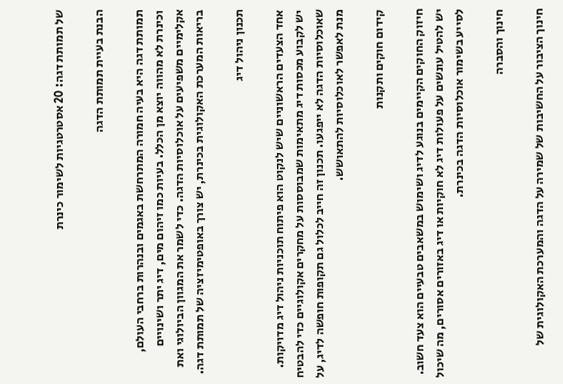של תמותת דגה: 20 אסטרטגיות לשימור כינרת

הבנת בעיית תמותת הדגה

תמותת דגה היא בעיה חמורה המתרחשת באגמים ובנהרות ברחבי העולם, וכינרת לא מהווה יוצא מן הכלל. בעיות כמו זיהום מים, דיג יתר ושינויים אקלימיים משפיעים על אוכלוסיות הדגה. כדי לשמר את המגוון הביולוגי ואת בריאות המערכת האקולוגית בכינרת, יש צורך באופטימיזציה של תמותת דגה.

תכנון ניהול דיג

אחד הצעדים הראשוניים שיש לנקוט הוא פיתוח תוכניות ניהול דיג מדויקות. יש לקבוע מכסות דיג מתאימות שמבוססות על מחקרים אקולוגיים כדי להבטיח שאוכלוסיות הדגה לא ייפגעו. תכנון זה חייב לכלול גם תקופות חופשה לדיג, על מנת לאפשר לאוכלוסיות להתאושש.

קידום חוקים ותקנות

חיזוק החוקים הקיימים בנוגע לדיג ושימוש במשאבים טבעיים הוא צעד חשוב. יש להטיל עונשים על פעולות דיג לא חוקיות או דיג באזורים אסורים, מה שיכול לסייע בשימור אוכלוסיות הדגה בכינרת.

חינוך והסברה

חינוך הציבור על החשיבות של שמירה על הדגה והמערכת האקולוגית של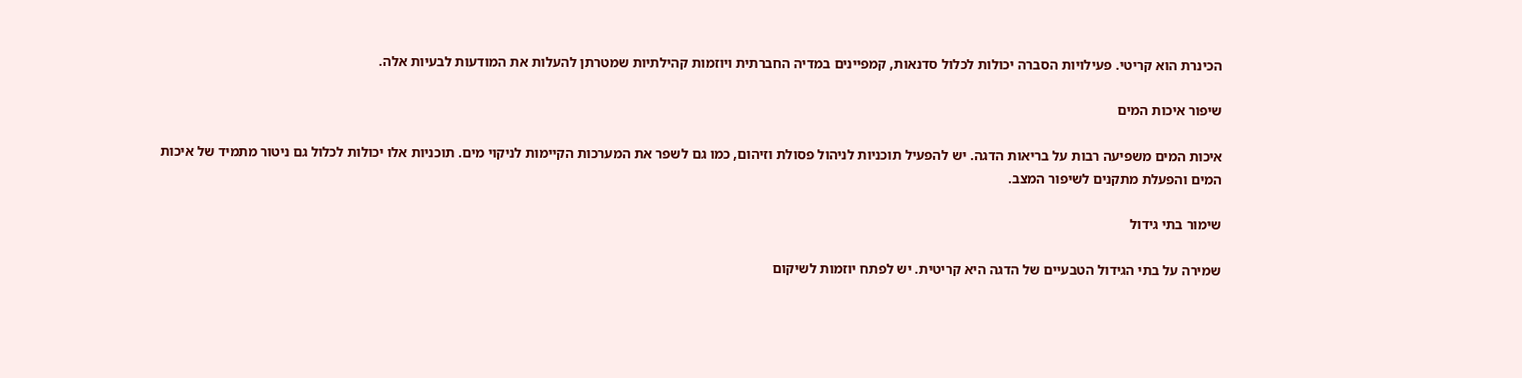הכינרת הוא קריטי. פעילויות הסברה יכולות לכלול סדנאות, קמפיינים במדיה החברתית ויוזמות קהילתיות שמטרתן להעלות את המודעות לבעיות אלה.

שיפור איכות המים

איכות המים משפיעה רבות על בריאות הדגה. יש להפעיל תוכניות לניהול פסולת וזיהום, כמו גם לשפר את המערכות הקיימות לניקוי מים. תוכניות אלו יכולות לכלול גם ניטור מתמיד של איכות המים והפעלת מתקנים לשיפור המצב.

שימור בתי גידול

שמירה על בתי הגידול הטבעיים של הדגה היא קריטית. יש לפתח יוזמות לשיקום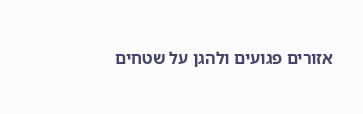אזורים פגועים ולהגן על שטחים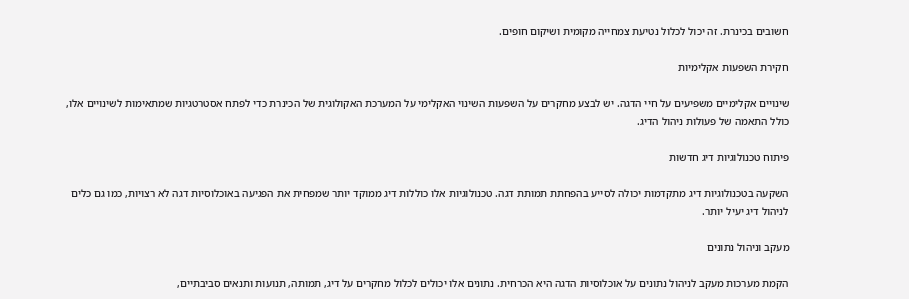חשובים בכינרת. זה יכול לכלול נטיעת צמחייה מקומית ושיקום חופים.

חקירת השפעות אקלימיות

שינויים אקלימיים משפיעים על חיי הדגה. יש לבצע מחקרים על השפעות השינוי האקלימי על המערכת האקולוגית של הכינרת כדי לפתח אסטרטגיות שמתאימות לשינויים אלו, כולל התאמה של פעולות ניהול הדיג.

פיתוח טכנולוגיות דיג חדשות

השקעה בטכנולוגיות דיג מתקדמות יכולה לסייע בהפחתת תמותת דגה. טכנולוגיות אלו כוללות דיג ממוקד יותר שמפחית את הפגיעה באוכלוסיות דגה לא רצויות, כמו גם כלים לניהול דיג יעיל יותר.

מעקב וניהול נתונים

הקמת מערכות מעקב לניהול נתונים על אוכלוסיות הדגה היא הכרחית. נתונים אלו יכולים לכלול מחקרים על דיג, תמותה, תנועות ותנאים סביבתיים,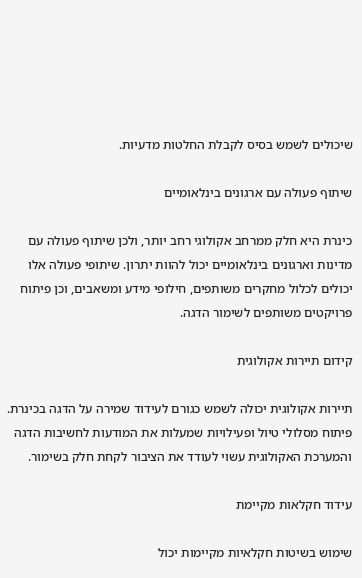שיכולים לשמש בסיס לקבלת החלטות מדעיות.

שיתוף פעולה עם ארגונים בינלאומיים

כינרת היא חלק ממרחב אקולוגי רחב יותר, ולכן שיתוף פעולה עם מדינות וארגונים בינלאומיים יכול להוות יתרון. שיתופי פעולה אלו יכולים לכלול מחקרים משותפים, חילופי מידע ומשאבים, וכן פיתוח פרויקטים משותפים לשימור הדגה.

קידום תיירות אקולוגית

תיירות אקולוגית יכולה לשמש כגורם לעידוד שמירה על הדגה בכינרת. פיתוח מסלולי טיול ופעילויות שמעלות את המודעות לחשיבות הדגה והמערכת האקולוגית עשוי לעודד את הציבור לקחת חלק בשימור.

עידוד חקלאות מקיימת

שימוש בשיטות חקלאיות מקיימות יכול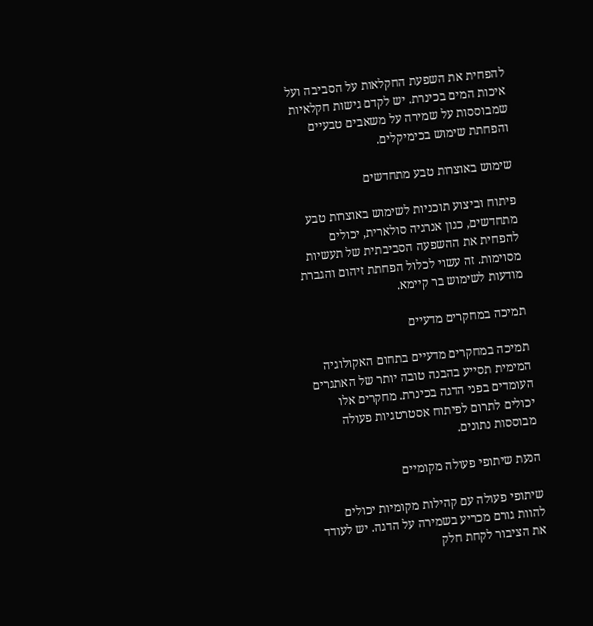להפחית את השפעת החקלאות על הסביבה ועל איכות המים בכינרת. יש לקדם גישות חקלאיות שמבוססות על שמירה על משאבים טבעיים והפחתת שימוש בכימיקלים.

שימוש באוצרות טבע מתחדשים

פיתוח וביצוע תוכניות לשימוש באוצרות טבע מתחדשים, כגון אנרגיה סולארית, יכולים להפחית את ההשפעה הסביבתית של תעשיות מסוימות. זה עשוי לכלול הפחתת זיהום והגברת מודעות לשימוש בר קיימא.

תמיכה במחקרים מדעיים

תמיכה במחקרים מדעיים בתחום האקולוגיה המימית תסייע בהבנה טובה יותר של האתגרים העומדים בפני הדגה בכינרת. מחקרים אלו יכולים לתרום לפיתוח אסטרטגיות פעולה מבוססות נתונים.

הנעת שיתופי פעולה מקומיים

שיתופי פעולה עם קהילות מקומיות יכולים להוות גורם מכריע בשמירה על הדגה. יש לעודד את הציבור לקחת חלק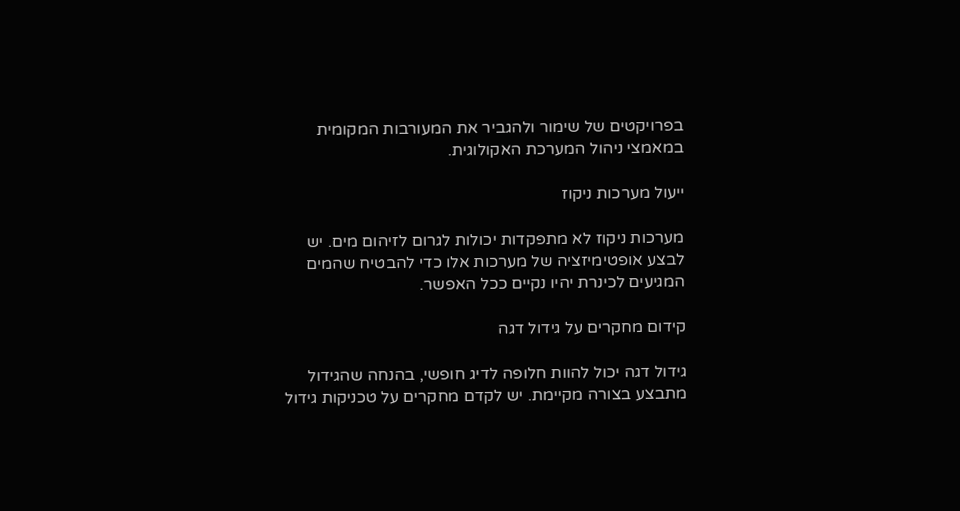בפרויקטים של שימור ולהגביר את המעורבות המקומית במאמצי ניהול המערכת האקולוגית.

ייעול מערכות ניקוז

מערכות ניקוז לא מתפקדות יכולות לגרום לזיהום מים. יש לבצע אופטימיזציה של מערכות אלו כדי להבטיח שהמים המגיעים לכינרת יהיו נקיים ככל האפשר.

קידום מחקרים על גידול דגה

גידול דגה יכול להוות חלופה לדיג חופשי, בהנחה שהגידול מתבצע בצורה מקיימת. יש לקדם מחקרים על טכניקות גידול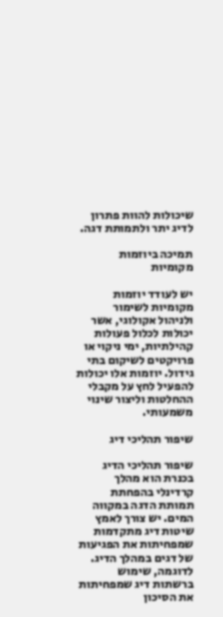שיכולות להוות פתרון לדיג יתר ולתמותת דגה.

תמיכה ביוזמות מקומיות

יש לעודד יוזמות מקומיות לשימור ולניהול אקולוגי, אשר יכולות לכלול פעולות קהילתיות, ימי ניקוי או פרויקטים לשיקום בתי גידול. יוזמות אלו יכולות להפעיל לחץ על מקבלי ההחלטות וליצור שינוי משמעותי.

שיפור תהליכי דיג

שיפור תהליכי הדיג בכנרת הוא מהלך קרדינלי בהפחתת תמותת הדגה במקווה המים. יש צורך לאמץ שיטות דיג מתקדמות שמפחיתות את הפגיעות של דגים במהלך הדיג. לדוגמה, שימוש ברשתות דיג שמפחיתות את הסיכון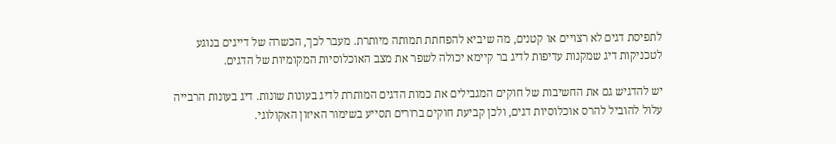לתפיסת דגים לא רצויים או קטנים, מה שיביא להפחתת תמותה מיותרת. מעבר לכך, הכשרה של דייגים בנוגע לטכניקות דיג שמקנות עדיפות לדיג בר קיימא יכולה לשפר את מצב האוכלוסיות המקומיות של הדגים.

יש להדגיש גם את החשיבות של חוקים המגבילים את כמות הדגים המותרת לדיג בעונות שונות. דיג בעונות הרבייה עלול להוביל להרס אוכלוסיות דגים, ולכן קביעת חוקים ברורים תסייע בשימור האיזון האקולוגי.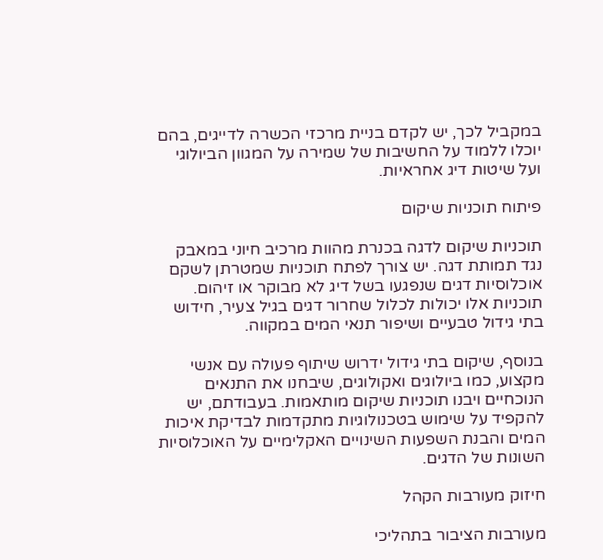במקביל לכך, יש לקדם בניית מרכזי הכשרה לדייגים, בהם יוכלו ללמוד על החשיבות של שמירה על המגוון הביולוגי ועל שיטות דיג אחראיות.

פיתוח תוכניות שיקום

תוכניות שיקום לדגה בכנרת מהוות מרכיב חיוני במאבק נגד תמותת דגה. יש צורך לפתח תוכניות שמטרתן לשקם אוכלוסיות דגים שנפגעו בשל דיג לא מבוקר או זיהום. תוכניות אלו יכולות לכלול שחרור דגים בגיל צעיר, חידוש בתי גידול טבעיים ושיפור תנאי המים במקווה.

בנוסף, שיקום בתי גידול ידרוש שיתוף פעולה עם אנשי מקצוע, כמו ביולוגים ואקולוגים, שיבחנו את התנאים הנוכחיים ויבנו תוכניות שיקום מותאמות. בעבודתם, יש להקפיד על שימוש בטכנולוגיות מתקדמות לבדיקת איכות המים והבנת השפעות השינויים האקלימיים על האוכלוסיות השונות של הדגים.

חיזוק מעורבות הקהל

מעורבות הציבור בתהליכי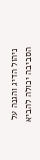ניהול הדיג והגנה על הסביבה יכולה להביא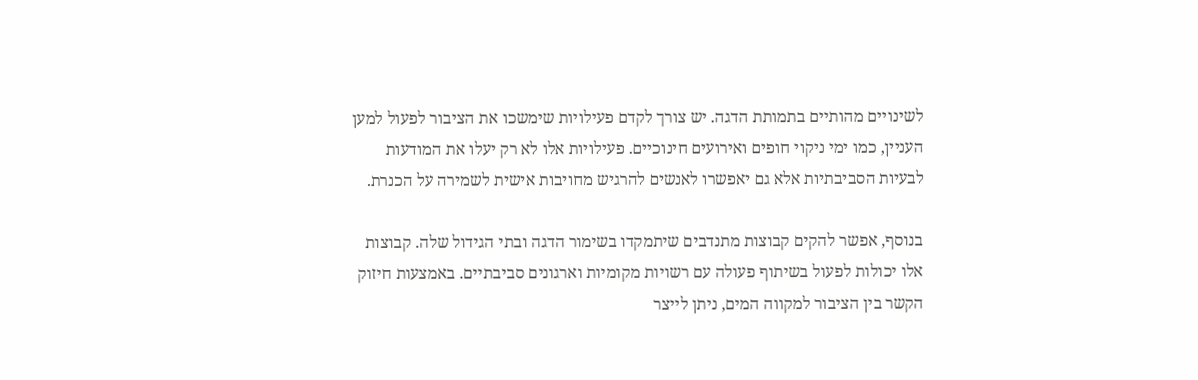לשינויים מהותיים בתמותת הדגה. יש צורך לקדם פעילויות שימשכו את הציבור לפעול למען העניין, כמו ימי ניקוי חופים ואירועים חינוכיים. פעילויות אלו לא רק יעלו את המודעות לבעיות הסביבתיות אלא גם יאפשרו לאנשים להרגיש מחויבות אישית לשמירה על הכנרת.

בנוסף, אפשר להקים קבוצות מתנדבים שיתמקדו בשימור הדגה ובתי הגידול שלה. קבוצות אלו יכולות לפעול בשיתוף פעולה עם רשויות מקומיות וארגונים סביבתיים. באמצעות חיזוק הקשר בין הציבור למקווה המים, ניתן לייצר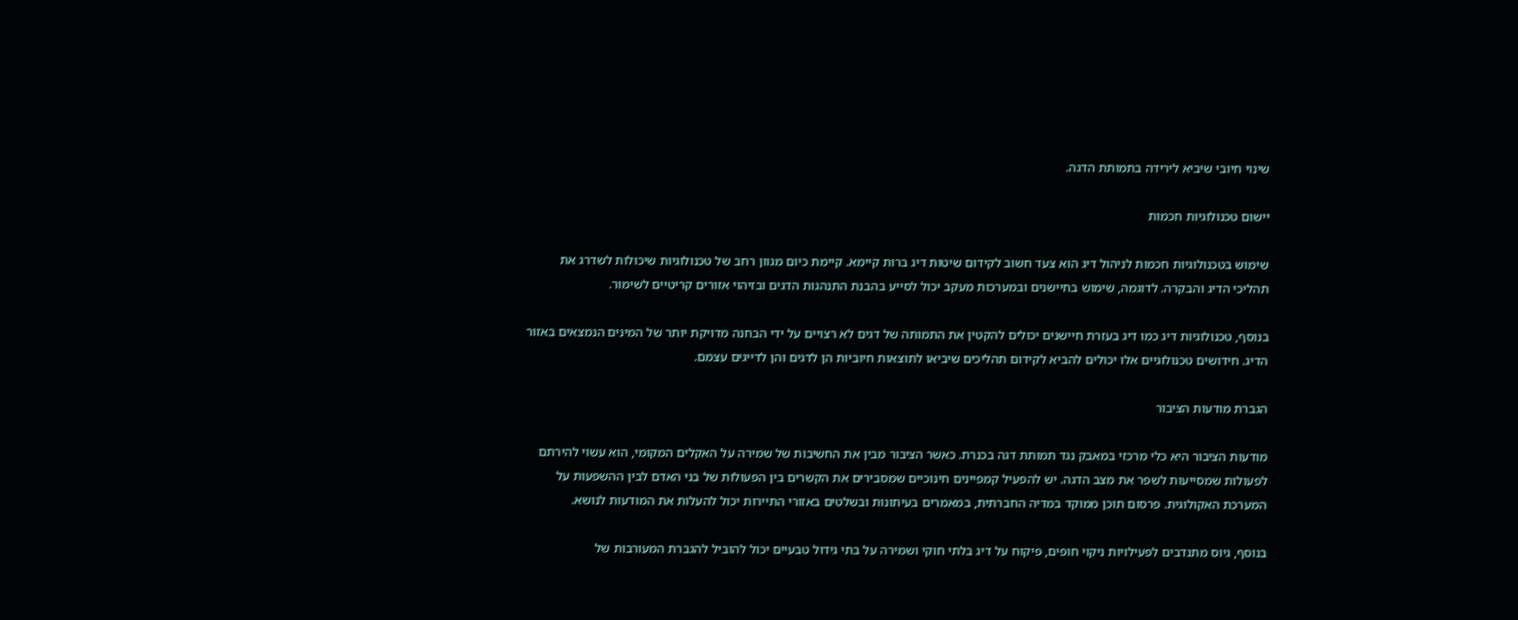שינוי חיובי שיביא לירידה בתמותת הדגה.

יישום טכנולוגיות חכמות

שימוש בטכנולוגיות חכמות לניהול דיג הוא צעד חשוב לקידום שיטות דיג ברות קיימא. קיימת כיום מגוון רחב של טכנולוגיות שיכולות לשדרג את תהליכי הדיג והבקרה. לדוגמה, שימוש בחיישנים ובמערכות מעקב יכול לסייע בהבנת התנהגות הדגים ובזיהוי אזורים קריטיים לשימור.

בנוסף, טכנולוגיות דיג כמו דיג בעזרת חיישנים יכולים להקטין את התמותה של דגים לא רצויים על ידי הבחנה מדויקת יותר של המינים הנמצאים באזור הדיג. חידושים טכנולוגיים אלו יכולים להביא לקידום תהליכים שיביאו לתוצאות חיוביות הן לדגים והן לדייגים עצמם.

הגברת מודעות הציבור

מודעות הציבור היא כלי מרכזי במאבק נגד תמותת דגה בכנרת. כאשר הציבור מבין את החשיבות של שמירה על האקלים המקומי, הוא עשוי להירתם לפעולות שמסייעות לשפר את מצב הדגה. יש להפעיל קמפיינים חינוכיים שמסבירים את הקשרים בין הפעולות של בני האדם לבין ההשפעות על המערכת האקולוגית. פרסום תוכן ממוקד במדיה החברתית, במאמרים בעיתונות ובשלטים באזורי התיירות יכול להעלות את המודעות לנושא.

בנוסף, גיוס מתנדבים לפעילויות ניקוי חופים, פיקוח על דיג בלתי חוקי ושמירה על בתי גידול טבעיים יכול להוביל להגברת המעורבות של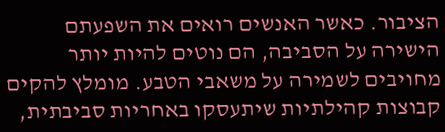הציבור. כאשר האנשים רואים את השפעתם הישירה על הסביבה, הם נוטים להיות יותר מחויבים לשמירה על משאבי הטבע. מומלץ להקים קבוצות קהילתיות שיתעסקו באחריות סביבתית,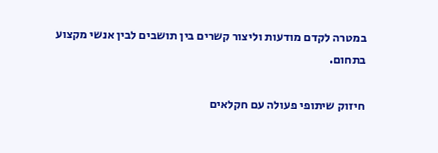במטרה לקדם מודעות וליצור קשרים בין תושבים לבין אנשי מקצוע בתחום.

חיזוק שיתופי פעולה עם חקלאים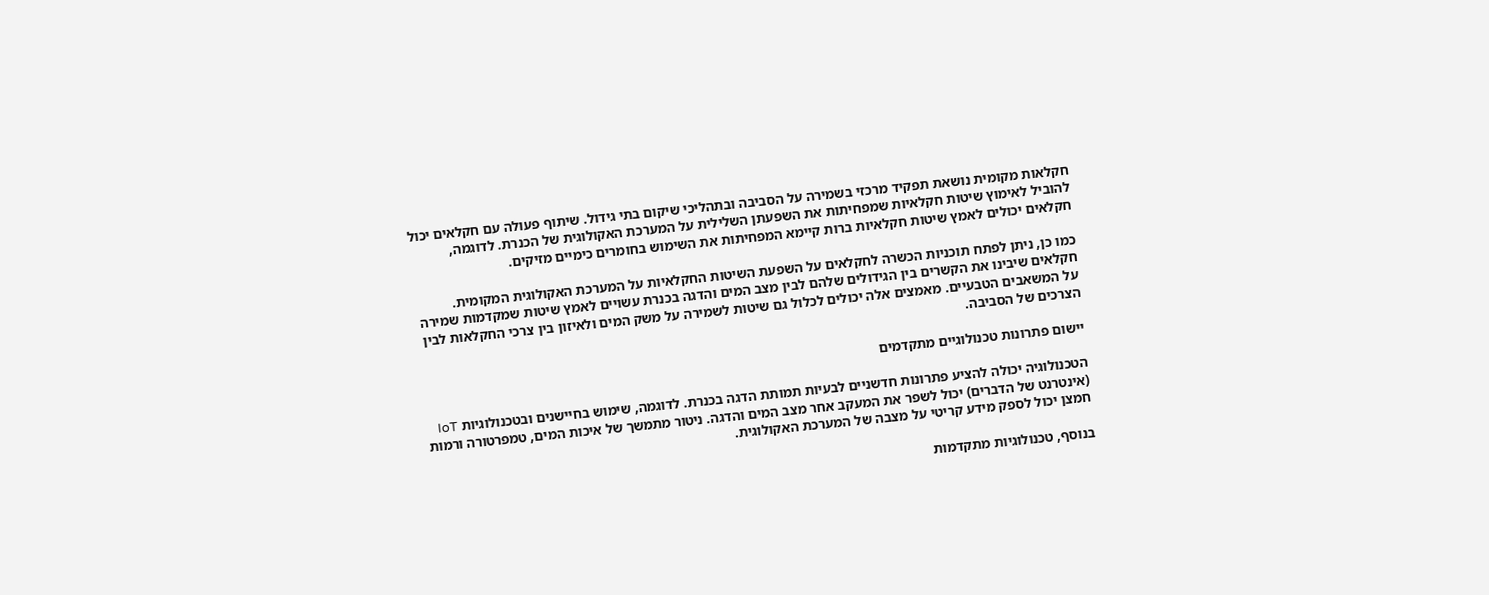חקלאות מקומית נושאת תפקיד מרכזי בשמירה על הסביבה ובתהליכי שיקום בתי גידול. שיתוף פעולה עם חקלאים יכול להוביל לאימוץ שיטות חקלאיות שמפחיתות את השפעתן השלילית על המערכת האקולוגית של הכנרת. לדוגמה, חקלאים יכולים לאמץ שיטות חקלאיות ברות קיימא המפחיתות את השימוש בחומרים כימיים מזיקים.

כמו כן, ניתן לפתח תוכניות הכשרה לחקלאים על השפעת השיטות החקלאיות על המערכת האקולוגית המקומית. חקלאים שיבינו את הקשרים בין הגידולים שלהם לבין מצב המים והדגה בכנרת עשויים לאמץ שיטות שמקדמות שמירה על המשאבים הטבעיים. מאמצים אלה יכולים לכלול גם שיטות לשמירה על משק המים ולאיזון בין צרכי החקלאות לבין הצרכים של הסביבה.

יישום פתרונות טכנולוגיים מתקדמים

הטכנולוגיה יכולה להציע פתרונות חדשניים לבעיות תמותת הדגה בכנרת. לדוגמה, שימוש בחיישנים ובטכנולוגיות IoT (אינטרנט של הדברים) יכול לשפר את המעקב אחר מצב המים והדגה. ניטור מתמשך של איכות המים, טמפרטורה ורמות חמצן יכול לספק מידע קריטי על מצבה של המערכת האקולוגית.

בנוסף, טכנולוגיות מתקדמות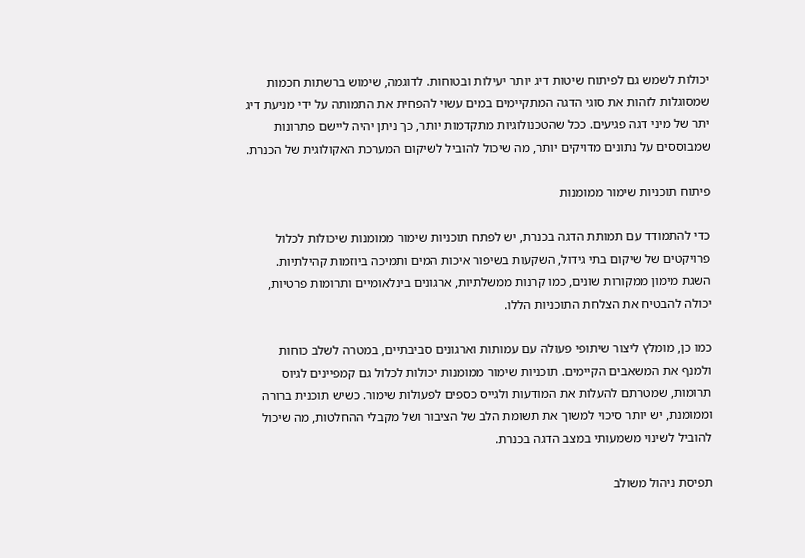יכולות לשמש גם לפיתוח שיטות דיג יותר יעילות ובטוחות. לדוגמה, שימוש ברשתות חכמות שמסוגלות לזהות את סוגי הדגה המתקיימים במים עשוי להפחית את התמותה על ידי מניעת דיג יתר של מיני דגה פגיעים. ככל שהטכנולוגיות מתקדמות יותר, כך ניתן יהיה ליישם פתרונות שמבוססים על נתונים מדויקים יותר, מה שיכול להוביל לשיקום המערכת האקולוגית של הכנרת.

פיתוח תוכניות שימור ממומנות

כדי להתמודד עם תמותת הדגה בכנרת, יש לפתח תוכניות שימור ממומנות שיכולות לכלול פרויקטים של שיקום בתי גידול, השקעות בשיפור איכות המים ותמיכה ביוזמות קהילתיות. השגת מימון ממקורות שונים, כמו קרנות ממשלתיות, ארגונים בינלאומיים ותרומות פרטיות, יכולה להבטיח את הצלחת התוכניות הללו.

כמו כן, מומלץ ליצור שיתופי פעולה עם עמותות וארגונים סביבתיים, במטרה לשלב כוחות ולמנף את המשאבים הקיימים. תוכניות שימור ממומנות יכולות לכלול גם קמפיינים לגיוס תרומות, שמטרתם להעלות את המודעות ולגייס כספים לפעולות שימור. כשיש תוכנית ברורה וממומנת, יש יותר סיכוי למשוך את תשומת הלב של הציבור ושל מקבלי ההחלטות, מה שיכול להוביל לשינוי משמעותי במצב הדגה בכנרת.

תפיסת ניהול משולב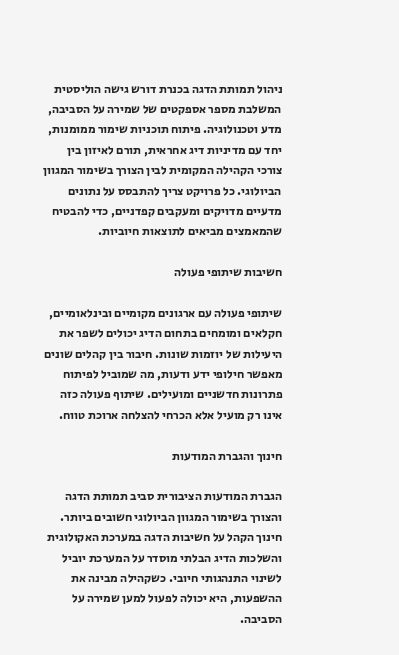ניהול תמותת הדגה בכנרת דורש גישה הוליסטית המשלבת מספר אספקטים של שמירה על הסביבה, מדע וטכנולוגיה. פיתוח תוכניות שימור ממומנות, יחד עם מדיניות דיג אחראית, תורם לאיזון בין צורכי הקהילה המקומית לבין הצורך בשימור המגוון הביולוגי. כל פרויקט צריך להתבסס על נתונים מדעיים מדויקים ומעקבים קפדניים, כדי להבטיח שהמאמצים מביאים לתוצאות חיוביות.

חשיבות שיתופי פעולה

שיתופי פעולה עם ארגונים מקומיים ובינלאומיים, חקלאים ומומחים בתחום הדיג יכולים לשפר את היעילות של יוזמות שונות. חיבור בין קהלים שונים מאפשר חילופי ידע ודעות, מה שמוביל לפיתוח פתרונות חדשניים ומועילים. שיתוף פעולה כזה אינו רק מועיל אלא הכרחי להצלחה ארוכת טווח.

חינוך והגברת המודעות

הגברת המודעות הציבורית סביב תמותת הדגה והצורך בשימור המגוון הביולוגי חשובים ביותר. חינוך הקהל על חשיבות הדגה במערכת האקולוגית והשלכות הדיג הבלתי מוסדר על המערכת יוביל לשינוי התנהגותי חיובי. כשקהילה מבינה את ההשפעות, היא יכולה לפעול למען שמירה על הסביבה.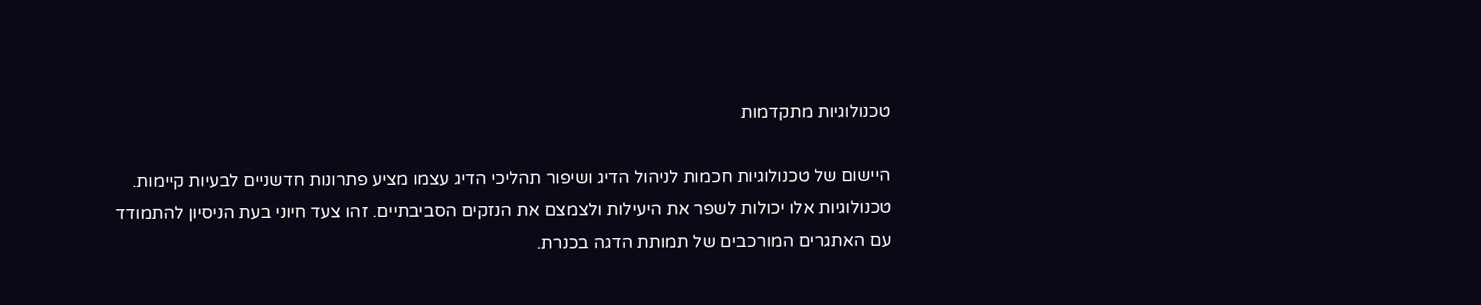טכנולוגיות מתקדמות

היישום של טכנולוגיות חכמות לניהול הדיג ושיפור תהליכי הדיג עצמו מציע פתרונות חדשניים לבעיות קיימות. טכנולוגיות אלו יכולות לשפר את היעילות ולצמצם את הנזקים הסביבתיים. זהו צעד חיוני בעת הניסיון להתמודד עם האתגרים המורכבים של תמותת הדגה בכנרת.